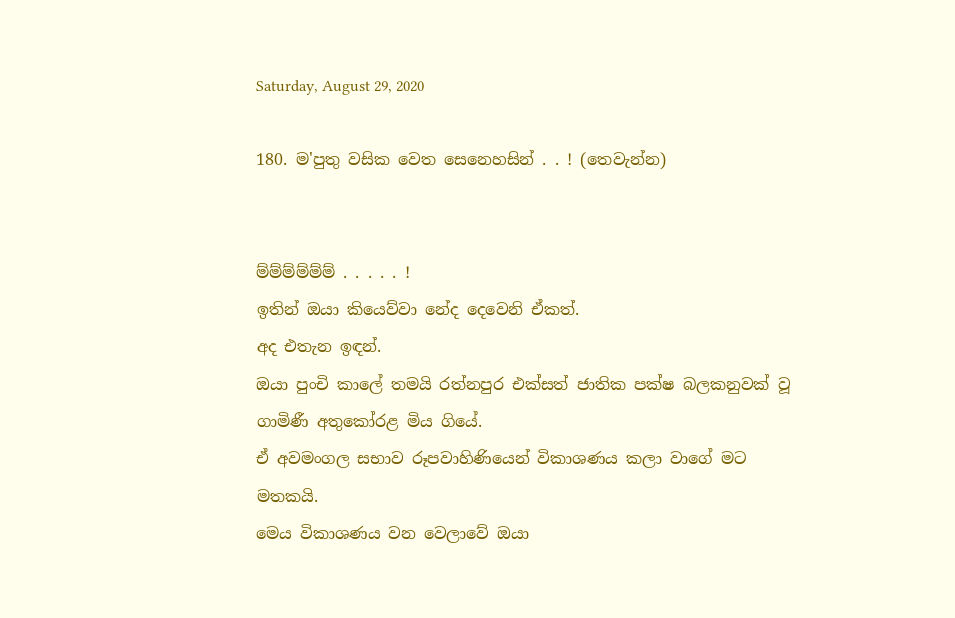Saturday, August 29, 2020

180. ම'පුතු වසික වෙත සෙනෙහසින් . . ! (තෙවැන්න)


ම්ම්ම්ම්ම්ම් . . . . . !
ඉතින් ඔයා කියෙව්වා නේද දෙවෙනි ඒකත්.
අද එතැන ඉඳන්.
ඔයා පුංචි කාලේ තමයි රත්නපුර එක්සත් ජාතික පක්ෂ බලකනුවක් වූ ගාමිණී අතුකෝරළ මිය ගියේ.
ඒ අවමංගල සභාව රූපවාහිණියෙන් විකාශණය කලා වාගේ මට මතකයි.
මෙය විකාශණය වන වෙලාවේ ඔයා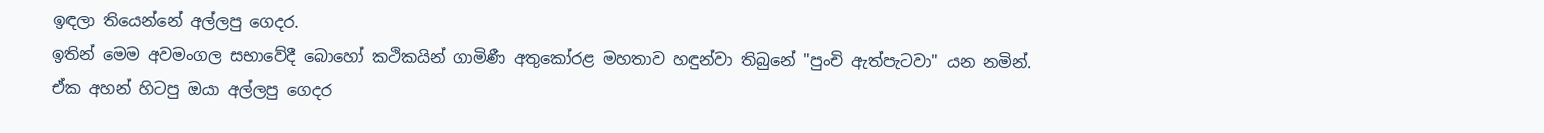ඉඳලා තියෙන්නේ අල්ලපු ගෙදර.
ඉතින් මෙම අවමංගල සභාවේදී බොහෝ කථිකයින් ගාමිණී අතුකෝරළ මහතාව හඳුන්වා තිබුනේ "පුංචි ඇත්පැටවා" යන නමින්.
ඒක අහන් හිටපු ඔයා අල්ලපු ගෙදර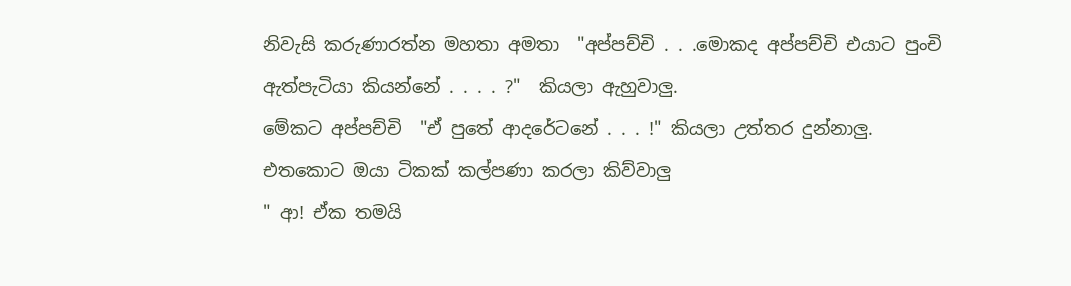නිවැසි කරුණාරත්න මහතා අමතා  "අප්පච්චි . . .මොකද අප්පච්චි එයාට පුංචි ඇත්පැටියා කියන්නේ . . . . ?"  කියලා ඇහුවාලු.
මේකට අප්පච්චි  "ඒ පුතේ ආදරේටනේ . . . !" කියලා උත්තර දුන්නාලු.
එතකොට ඔයා ටිකක් කල්පණා කරලා කිව්වාලු
" ආ! ඒක තමයි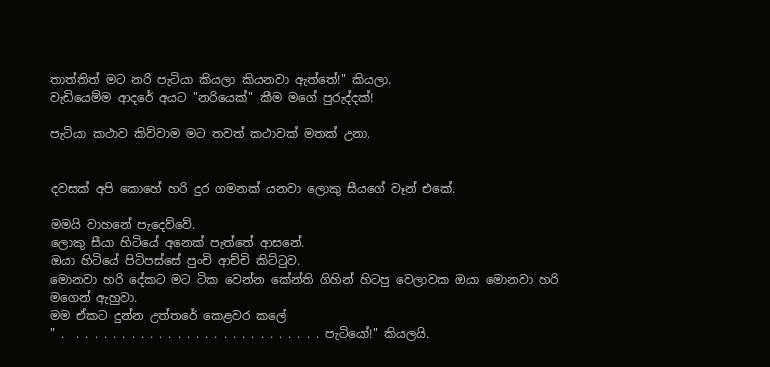තාත්තිත් මට නරි පැටියා කියලා කියනවා ඇත්තේ!" කියලා.
වැඩියෙම්ම ආදරේ අයට "නරියෙක්" කීම මගේ පුරුද්දක්!

පැටියා කථාව කිව්වාම මට තවත් කථාවක් මතක් උනා.


දවසක් අපි කොහේ හරි දුර ගමනක් යනවා ලොකු සීයගේ වෑන් එකේ.

මමයි වාහනේ පැදෙව්වේ.
ලොකු සීයා හිටියේ අනෙක් පැත්තේ ආසනේ.
ඔයා හිටියේ පිටිපස්සේ පුංචි ආච්චි කිට්ටුව.
මොනවා හරි දේකට මට ටික වෙන්න කේන්ති ගිහින් හිටපු වෙලාවක ඔයා මොනවා හරි මගෙන් ඇහුවා.
මම ඒකට දුන්න උත්තරේ කෙළවර කලේ
" .  . . . . . . . . . . . . . . . . . . . . . . . . . . . පැටියෝ!" කියලයි.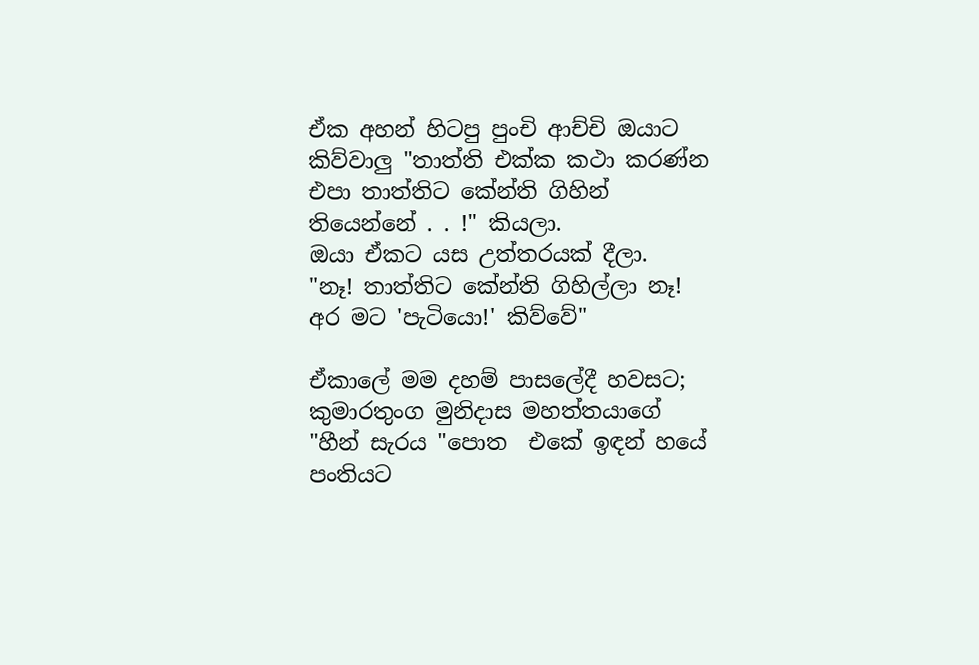ඒක අහන් හිටපු පුංචි ආච්චි ඔයාට කිව්වාලු "තාත්ති එක්ක කථා කරණ්න එපා තාත්තිට කේන්ති ගිහින් තියෙන්නේ . . !" කියලා.
ඔයා ඒකට යස උත්තරයක් දීලා.
"නෑ! තාත්තිට කේන්ති ගිහිල්ලා නෑ! අර මට 'පැටියො!' කිව්වේ"

ඒකාලේ මම දහම් පාසලේදී හවසට; කුමාරතුංග මුනිදාස මහත්තයාගේ "හීන් සැරය "පොත  එකේ ඉඳන් හයේ පංතියට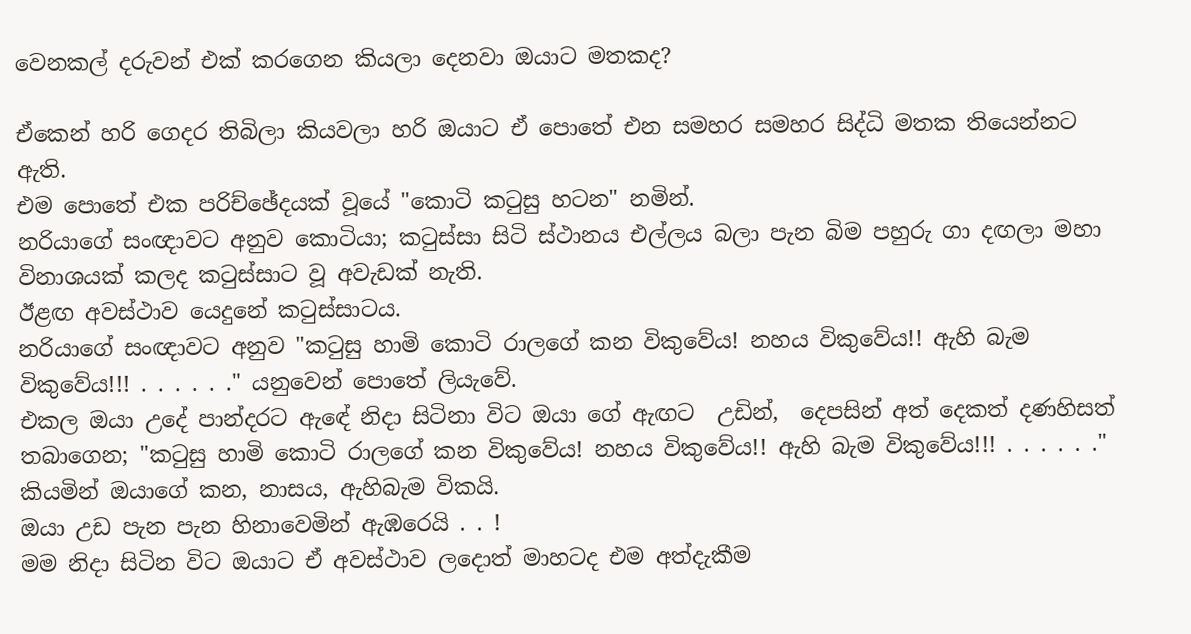වෙනකල් දරුවන් එක් කරගෙන කියලා දෙනවා ඔයාට මතකද?

ඒකෙන් හරි ගෙදර තිබිලා කියවලා හරි ඔයාට ඒ පොතේ එන සමහර සමහර සිද්ධි මතක තියෙන්නට ඇති.
එම පොතේ එක පරිච්ඡේදයක් වූයේ "කොටි කටුසු හටන" නමින්.
නරියාගේ සංඥාවට අනුව කොටියා; කටුස්සා සිටි ස්ථානය එල්ලය බලා පැන බිම පහුරු ගා දඟලා මහා විනාශයක් කලද කටුස්සාට වූ අවැඩක් නැති.
ඊළඟ අවස්ථාව යෙදුනේ කටුස්සාටය.
නරියාගේ සංඥාවට අනුව "කටුසු හාමි කොටි රාලගේ කන විකුවේය! නහය විකුවේය!! ඇහි බැම විකුවේය!!! . . . . . ." යනුවෙන් පොතේ ලියැවේ.
එකල ඔයා උදේ පාන්දරට ඇඳේ නිදා සිටිනා විට ඔයා ගේ ඇඟට  උඩින්,  දෙපසින් අත් දෙකත් දණහිසත් තබාගෙන; "කටුසු හාමි කොටි රාලගේ කන විකුවේය! නහය විකුවේය!! ඇහි බැම විකුවේය!!! . . . . . ."  කියමින් ඔයාගේ කන, නාසය, ඇහිබැම විකයි.
ඔයා උඩ පැන පැන හිනාවෙමින් ඇඹරෙයි . . !
මම නිදා සිටින විට ඔයාට ඒ අවස්ථාව ලදොත් මාහටද එම අත්දැකීම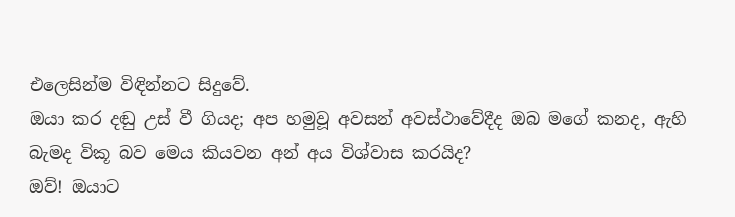එලෙසින්ම විඳින්නට සිදුවේ.
ඔයා කර දඬු උස් වී ගියද; අප හමුවූ අවසන් අවස්ථාවේදීද ඔබ මගේ කනද, ඇහි බැමද විකූ බව මෙය කියවන අන් අය විශ්වාස කරයිද?
ඔව්! ඔයාට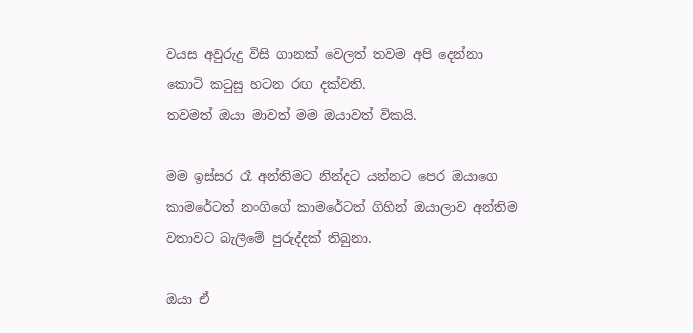වයස අවුරුදු විසි ගානක් වෙලත් තවම අපි දෙන්නා කොටි කටුසු හටන රඟ දක්වති.
තවමත් ඔයා මාවත් මම ඔයාවත් විකයි.

මම ඉස්සර රෑ අන්තිමට නින්දට යන්නට පෙර ඔයාගෙ කාමරේටත් නංගිගේ කාමරේටත් ගිහින් ඔයාලාව අන්තිම වතාවට බැලීමේ පුරුද්දක් තිබුනා.

ඔයා ඒ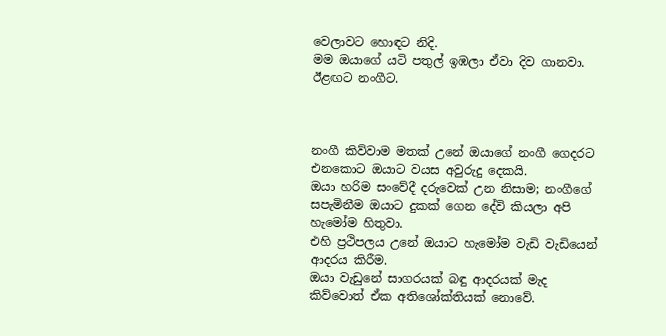වෙලාවට හොඳට නිදි.
මම ඔයාගේ යටි පතුල් ඉඹලා ඒවා දිව ගානවා.
ඊළඟට නංගීට.



නංගී කිව්වාම මතක් උනේ ඔයාගේ නංගී ගෙදරට එනකොට ඔයාට වයස අවුරුදු දෙකයි.
ඔයා හරිම සංවේදී දරුවෙක් උන නිසාම; නංගීගේ සපැමිනීම ඔයාට දුකක් ගෙන දේවි කියලා අපි හැමෝම හිතුවා.
එහි ප්‍රථිපලය උනේ ඔයාට හැමෝම වැඩි වැඩියෙන් ආදරය කිරීම.
ඔයා වැඩුනේ සාගරයක් බඳු ආදරයක් මැද කිව්වොත් ඒක අතිශෝක්තියක් නොවේ.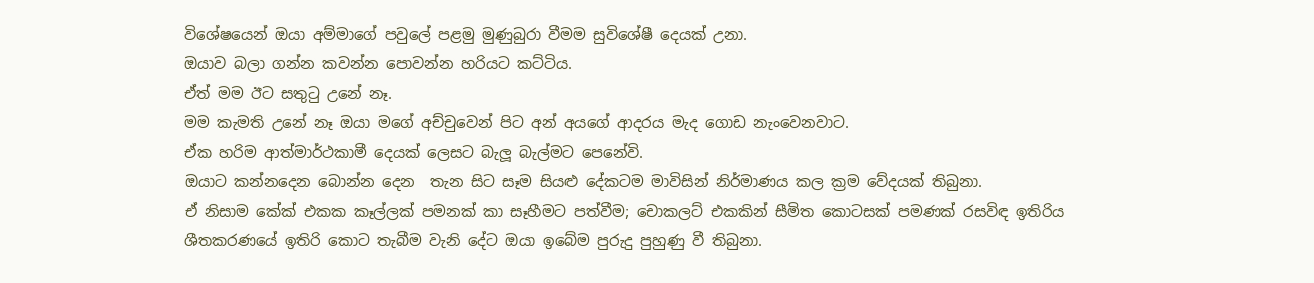විශේෂයෙන් ඔයා අම්මාගේ පවුලේ පළමු මුණුබුරා වීමම සුවිශේෂී දෙයක් උනා.
ඔයාව බලා ගන්න කවන්න පොවන්න හරියට කට්ටිය.
ඒත් මම ඊට සතුටු උනේ නෑ.
මම කැමති උනේ නෑ ඔයා මගේ අච්චුවෙන් පිට අන් අයගේ ආදරය මැද ගොඩ නැංවෙනවාට.
ඒක හරිම ආත්මාර්ථකාමී දෙයක් ලෙසට බැලූ බැල්මට පෙනේවි.
ඔයාට කන්නදෙන බොන්න දෙන  තැන සිට සෑම සියළු දේකටම මාවිසින් නිර්මාණය කල ක්‍රම වේදයක් තිබුනා.
ඒ නිසාම කේක් එකක කෑල්ලක් පමනක් කා සෑහීමට පත්වීම; චොකලට් එකකින් සීමිත කොටසක් පමණක් රසවිඳ ඉතිරිය ශීතකරණයේ ඉතිරි කොට තැබීම වැනි දේට ඔයා ඉබේම පුරුදු පුහුණු වී තිබුනා.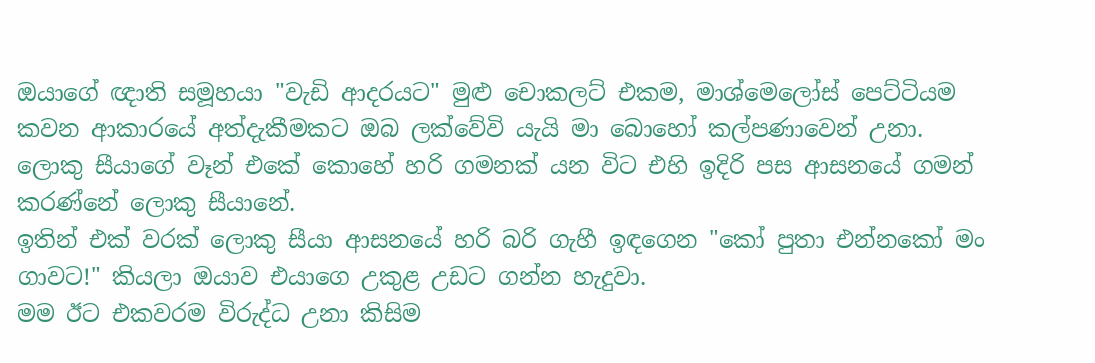ඔයාගේ ඥාති සමූහයා "වැඩි ආදරයට" මුළු චොකලට් එකම, මාශ්මෙලෝස් පෙට්ටියම කවන ආකාරයේ අත්දැකීමකට ඔබ ලක්වේවි යැයි මා බොහෝ කල්පණාවෙන් උනා.
ලොකු සීයාගේ වෑන් එකේ කොහේ හරි ගමනක් යන විට එහි ඉදිරි පස ආසනයේ ගමන් කරණ්නේ ලොකු සීයානේ.
ඉතින් එක් වරක් ලොකු සීයා ආසනයේ හරි බරි ගැහී ඉඳගෙන "කෝ පුතා එන්නකෝ මං ගාවට!" කියලා ඔයාව එයාගෙ උකුළ උඩට ගන්න හැදුවා.
මම ඊට එකවරම විරුද්ධ උනා කිසිම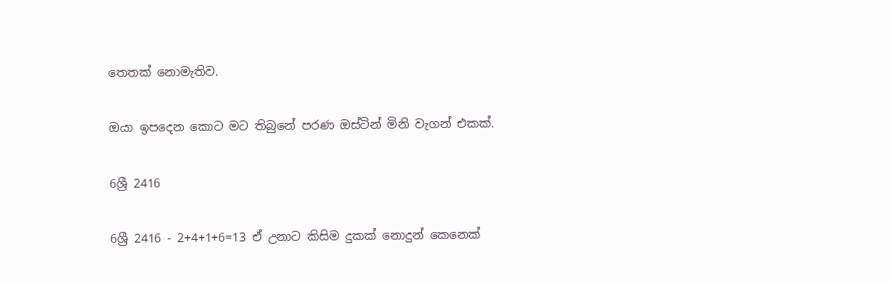තෙතක් නොමැතිව.

ඔයා ඉපදෙන කොට මට තිබුනේ පරණ ඔස්ටින් මිනි වැගන් එකක්.

6ශ්‍රී 2416

6ශ්‍රී 2416 - 2+4+1+6=13 ඒ උනාට කිසිම දුකක් නොදුන් කෙනෙක්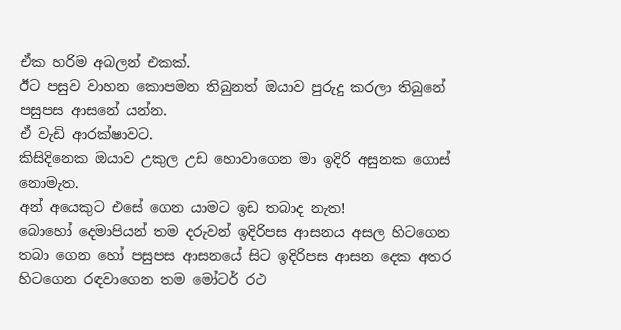ඒක හරිම අබලන් එකක්.
ඊට පසුව වාහන කොපමන තිබුනත් ඔයාව පුරුදු කරලා තිබුනේ පසුපස ආසනේ යන්න.
ඒ වැඩි ආරක්ෂාවට.
කිසිදිනෙක ඔයාව උකුල උඩ හොවාගෙන මා ඉදිරි අසුනක ගොස් නොමැත.
අන් අයෙකුට එසේ ගෙන යාමට ඉඩ තබාද නැත!
බොහෝ දෙමාපියන් තම දරුවන් ඉදිරිපස ආසනය අසල හිටගෙන තබා ගෙන හෝ පසුපස ආසනයේ සිට ඉදිරිපස ආසන දෙක අතර හිටගෙන රඳවාගෙන තම මෝටර් රථ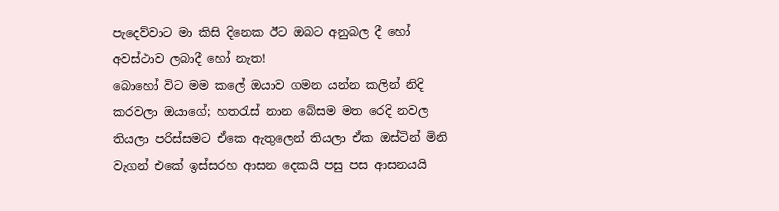පැදෙව්වාට මා කිසි දිනෙක ඊට ඔබට අනුබල දී හෝ අවස්ථාව ලබාදී හෝ නැත!
බොහෝ විට මම කලේ ඔයාව ගමන යන්න කලින් නිදි කරවලා ඔයාගේ; හතරැස් නාන බේසම මත රෙදි නවල තියලා පරිස්සමට ඒකෙ ඇතුලෙන් තියලා ඒක ඔස්ටින් මිනි වැගන් එකේ ඉස්සරහ ආසන දෙකයි පසු පස ආසනයයි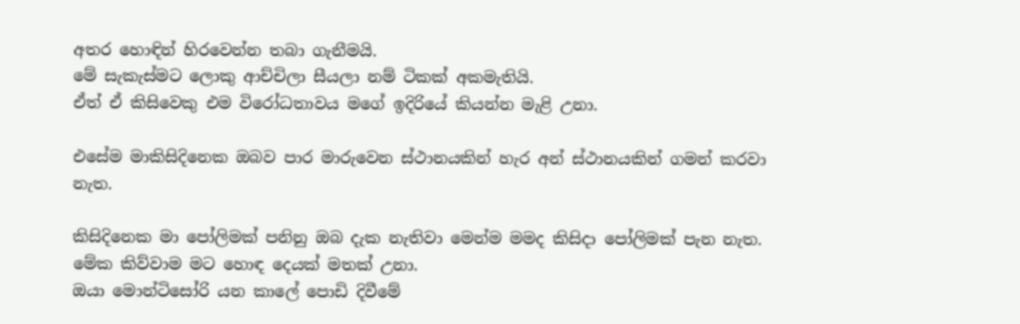අතර හොඳින් හිරවෙන්න තබා ගැනීමයි.
මේ සැකැස්මට ලොකු ආච්චිලා සීයලා නම් ටිකක් අකමැතියි.
ඒත් ඒ කිසිවෙකු එම විරෝධතාවය මගේ ඉදිරියේ කියන්න මැළි උනා.

එසේම මාකිසිදිනෙක ඔබව පාර මාරුවෙන ස්ථානයකින් හැර අන් ස්ථානයකින් ගමන් කරවා නැත.

කිසිදිනෙක මා පෝලිමක් පනිනු ඔබ දැක නැතිවා මෙන්ම මමද කිසිදා පෝලිමක් පැන නැත.
මේක කිව්වාම මට හොඳ දෙයක් මතක් උනා.
ඔයා මොන්ටිසෝරි යන කාලේ පොඩි දිවීමේ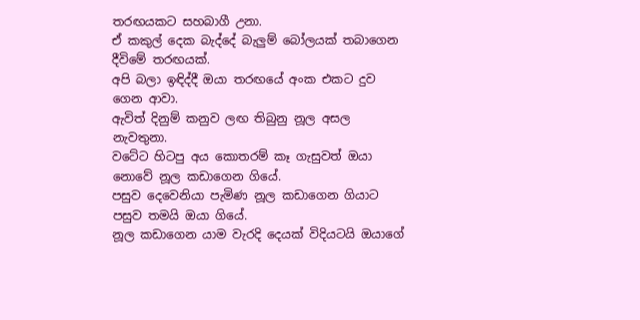තරඟයකට සහබාගී උනා.
ඒ කකුල් දෙක බැද්දේ බැලුම් බෝලයක් තබාගෙන දීවිමේ තරඟයක්.
අපි බලා ඉඳිද්දී ඔයා තරඟයේ අංක එකට දුව ගෙන ආවා.
ඇවිත් දිනුම් කනුව ලඟ තිබුනු නූල අසල නැවතුනා.
වටේට හිටපු අය කොතරම් කෑ ගැසුවත් ඔයා නොවේ නූල කඩාගෙන ගියේ.
පසුව දෙවෙනියා පැමිණ නූල කඩාගෙන ගියාට පසුව තමයි ඔයා ගියේ.
නූල කඩාගෙන යාම වැරදි දෙයක් විදියටයි ඔයාගේ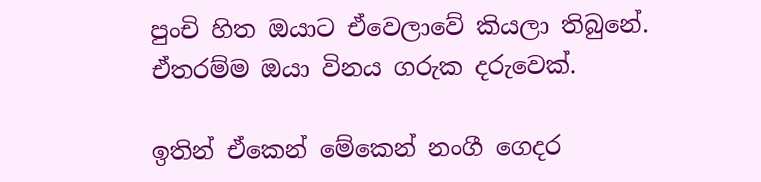පුංචි හිත ඔයාට ඒවෙලාවේ කියලා තිබුනේ.
ඒතරම්ම ඔයා විනය ගරුක දරුවෙක්.

ඉතින් ඒකෙන් මේකෙන් නංගී ගෙදර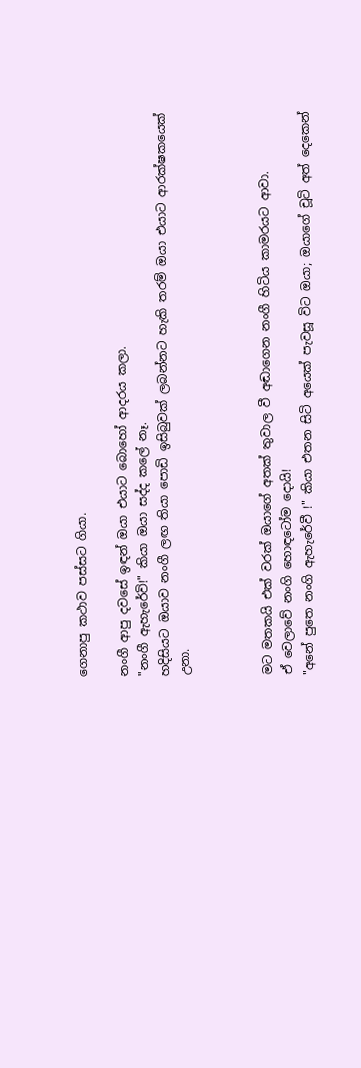ගෙනාපු කථාව පස්සට ගියා.

නංගී ආපු දවසේ ඉඳන් ඔයා එයාට බොහෝ ආදරය කලා.
"නංගී ඇහැරේවි!" කියා ඔයා සද්ද කලේ නෑ.
හදිසියට ඔයාව නංගී ලඟ තියා පොඩි ඉසිබුවක් ලබන්නට හැකි තරම් ඔයා එයාට ආරක්ෂකයෙක් උනා.



මට මතකයි එක් වරක් ඔයාගේ අතක් තුවාල වී අඬාගෙන නංගී හිටිය කාමරයට ආවා.
ඒ වෙලාවේ නංගි හොඳටෝම දොයි!
"අනේ පුතෙ නංගි ඇහැරේවී !" කියා එතන සිටි අයෙක් පැවසූ විට ඔයා; ඔයාගේ චූටි අත් දෙකෙන්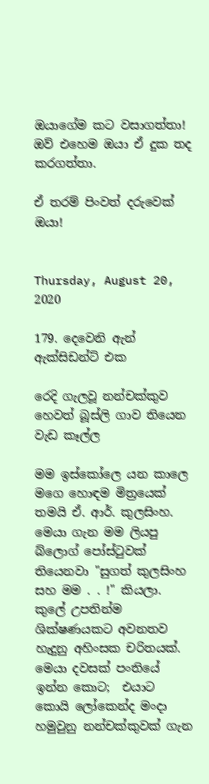ඔයාගේම කට වසාගත්තා!
ඔව් එහෙම ඔයා ඒ දුක තද කරගත්තා.

ඒ තරම් පිංවත් දරුවෙක් ඔයා!


Thursday, August 20, 2020

179. දෙවෙනි ඇන් ඇක්සිඩන්ට් එක

රෙදි ගැලවූ නන්චක්කුව හෙවත් බූස්ලි ගාව තියෙන වැඩ කෑල්ල

මම ඉස්කෝලෙ යන කාලෙ මගෙ හොඳම මිත්‍රයෙක් තමයි ඒ. ආර්. කුලසිංහ.
මෙයා ගැන මම ලියපු බ්ලොග් පෝස්ටුවක් තියෙනවා "සුගත් කුලසිංහ සහ මම . . !" කියලා.
කුලේ උපතින්ම ශික්ෂණයකට අවනතව හැදුනු අහිංසක චරිතයක්.
මෙයා දවසක් පංතියේ ඉන්න කොට;  එයාට කොයි ලෝකෙන්ද මංදා හමුවුනු නන්චක්කුවක් ගැන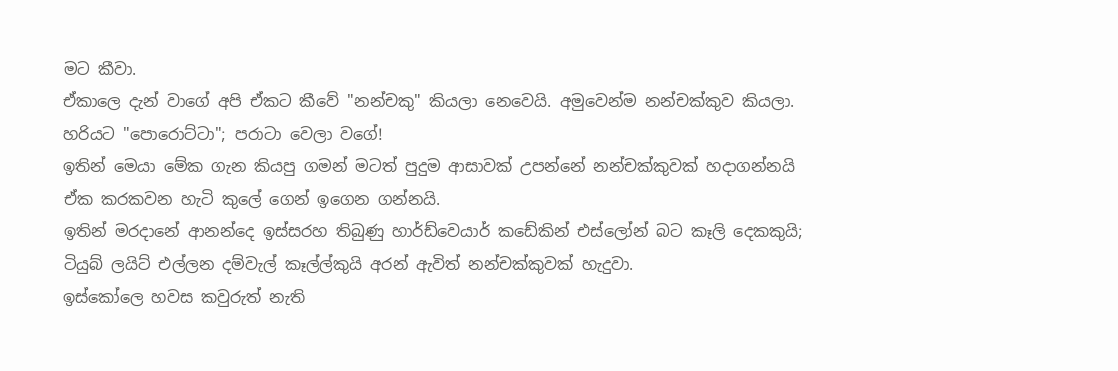මට කීවා.
ඒකාලෙ දැන් වාගේ අපි ඒකට කීවේ "නන්චකු" කියලා නෙවෙයි. අමුවෙන්ම නන්චක්කුව කියලා.
හරියට "පොරොට්ටා"; පරාටා වෙලා වගේ!
ඉතින් මෙයා මේක ගැන කියපු ගමන් මටත් පුදුම ආසාවක් උපන්නේ නන්චක්කුවක් හදාගන්නයි ඒක කරකවන හැටි කුලේ ගෙන් ඉගෙන ගන්නයි.
ඉතින් මරදානේ ආනන්දෙ ඉස්සරහ තිබුණු හාර්ඩ්වෙයාර් කඩේකින් එස්ලෝන් බට කෑලි දෙකකුයි; ටියුබ් ලයිට් එල්ලන දම්වැල් කෑල්ල්කුයි අරන් ඇවිත් නන්චක්කුවක් හැදුවා.
ඉස්කෝලෙ හවස කවුරුත් නැති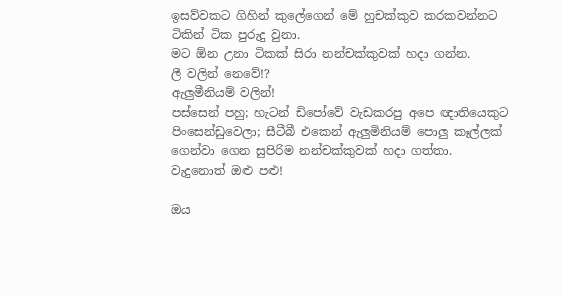ඉසව්වකට ගිහින් කුලේගෙන් මේ හුචක්කුව කරකවන්නට ටිකින් ටික පුරුදු වුනා.
මට ඕන උනා ටිකක් සිරා නන්චක්කුවක් හදා ගන්න.
ලී වලින් නෙවේ!?
ඇලුමීනියම් වලින්!
පස්සෙන් පහු; හැටන් ඩිපෝවේ වැඩකරපු අපෙ ඥාතියෙකුට පිංසෙන්ඩුවෙලා; සීටීබී එකෙන් ඇලුමිනියම් පොලු කෑල්ලක් ගෙන්වා ගෙන සුපිරිම නන්චක්කුවක් හදා ගත්තා.
වැදුනොත් ඔළු පළු!

ඔය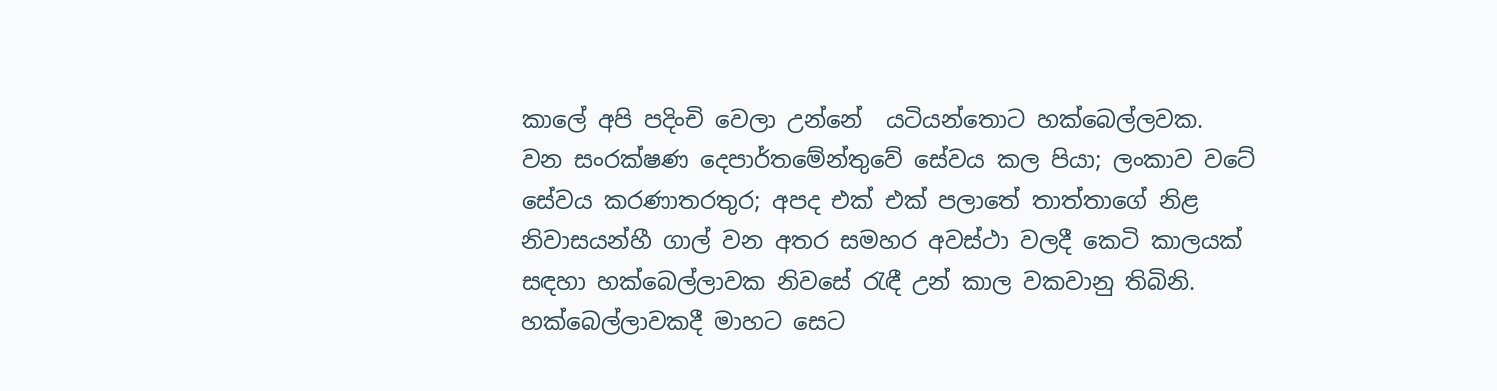කාලේ අපි පදිංචි වෙලා උන්නේ  යටියන්තොට හක්බෙල්ලවක.
වන සංරක්ෂණ දෙපාර්තමේන්තුවේ සේවය කල පියා; ලංකාව වටේ සේවය කරණාතරතුර; අපද එක් එක් පලාතේ තාත්තාගේ නිළ නිවාසයන්හී ගාල් වන අතර සමහර අවස්ථා වලදී කෙටි කාලයක් සඳහා හක්බෙල්ලාවක නිවසේ රැඳී උන් කාල වකවානු තිබිනි.
හක්බෙල්ලාවකදී මාහට සෙට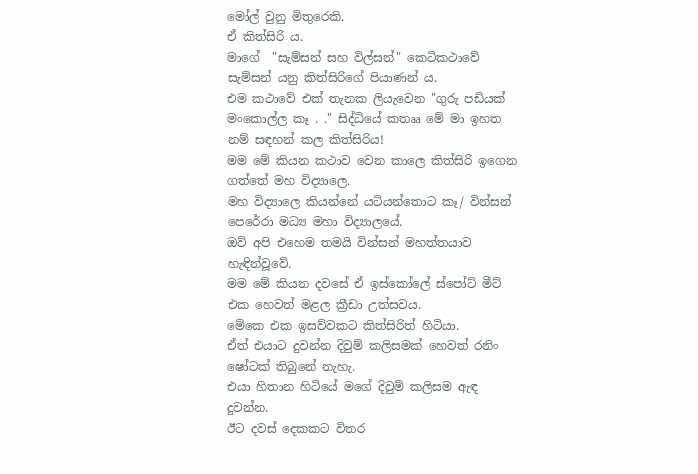මෝල් වුනු මිතුරෙකි.
ඒ කිත්සිරි ය.
මාගේ  "සැම්සන් සහ විල්සන්" කෙටිකථාවේ සැම්සන් යනු කිත්සිරිගේ පියාණන් ය.
එම කථාවේ එක් තැනක ලියැවෙන "ගුරු පඩියක් මංකොල්ල කෑ . ." සිද්ධියේ කතෲ මේ මා ඉහත නම් සඳහන් කල කිත්සිරිය!
මම මේ කියන කථාව වෙන කාලෙ කිත්සිරි ඉගෙන ගත්තේ මහ විද්‍යාලෙ.
මහ විද්‍යාලෙ කියන්නේ යටියන්තොට කෑ/ වින්සන් පෙරේරා මධ්‍ය මහා විද්‍යාලයේ.
ඔව් අපි එහෙම තමයි වින්සන් මහත්තයාව හැඳින්වූවේ.
මම මේ කියන දවසේ ඒ ඉස්කෝලේ ස්පෝට් මීට් එක හෙවත් මළල ක්‍රීඩා උත්සවය.
මේකෙ එක ඉසව්වකට කිත්සිරිත් හිටියා.
ඒත් එයාට දුවන්න දිවුම් කලිසමක් හෙවත් රනිං ෂෝටක් තිබුනේ නැහැ.
එයා හිතාන හිටියේ මගේ දිවුම් කලිසම ඇඳ දුවන්න.
ඊට දවස් දෙකකට විතර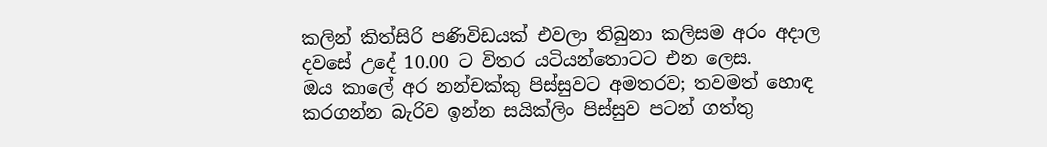කලින් කිත්සිරි පණිවිඩයක් එවලා තිබුනා කලිසම අරං අදාල දවසේ උදේ 10.00 ට විතර යටියන්තොටට එන ලෙස.
ඔය කාලේ අර නන්චක්කු පිස්සුවට අමතරව; තවමත් හොඳ කරගන්න බැරිව ඉන්න සයික්ලිං පිස්සුව පටන් ගත්තු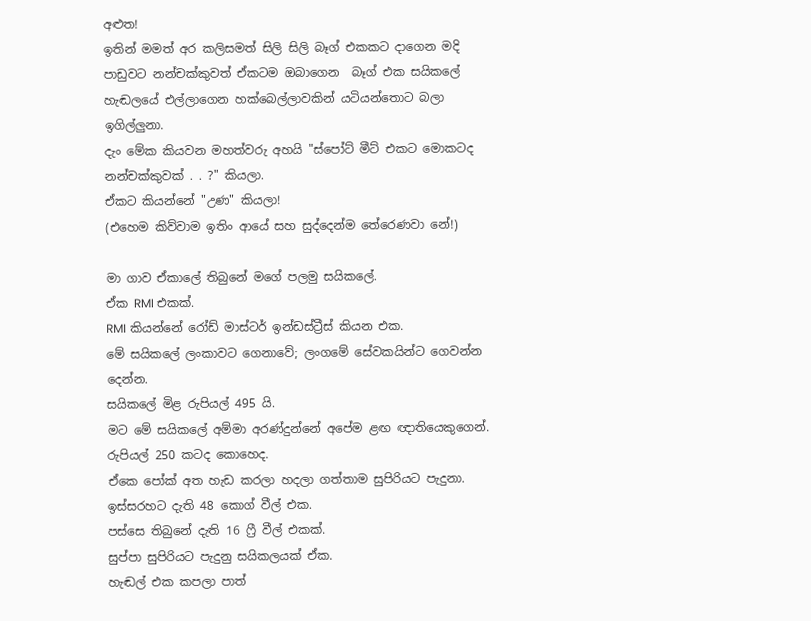අළුත!
ඉතින් මමත් අර කලිසමත් සිලි සිලි බෑග් එකකට දාගෙන මදි පාඩුවට නන්චක්කුවත් ඒකටම ඔබාගෙන  බෑග් එක සයිකලේ හැඬලයේ එල්ලාගෙන හක්බෙල්ලාවකින් යටියන්තොට බලා ඉගිල්ලුනා.
දැං මේක කියවන මහත්වරු අහයි "ස්පෝට් මීට් එකට මොකටද නන්චක්කුවක් . . ?" කියලා.
ඒකට කියන්නේ "උණ" කියලා!
(එහෙම කිව්වාම ඉතිං ආයේ සහ සුද්දෙන්ම තේරෙණවා නේ!)

මා ගාව ඒකාලේ තිබුනේ මගේ පලමු සයිකලේ.
ඒක RMI එකක්.
RMI කියන්නේ රෝඩ් මාස්ටර් ඉන්ඩස්ට්‍රීස් කියන එක.
මේ සයිකලේ ලංකාවට ගෙනාවේ; ලංගමේ සේවකයින්ට ගෙවන්න දෙන්න.
සයිකලේ මිළ රුපියල් 495 යි.
මට මේ සයිකලේ අම්මා අරණ්දුන්නේ අපේම ළඟ ඥාතියෙකුගෙන්.
රුපියල් 250 කටද කොහෙද.
ඒකෙ පෝක් අත හැඩ කරලා හදලා ගත්තාම සුපිරියට පැදුනා.
ඉස්සරහට දැති 48 කොග් වීල් එක.
පස්සෙ තිබුනේ දැති 16 ෆ්‍රී වීල් එකක්.
සුප්පා සුපිරියට පැදුනු සයිකලයක් ඒක.
හැඬල් එක කපලා පාත්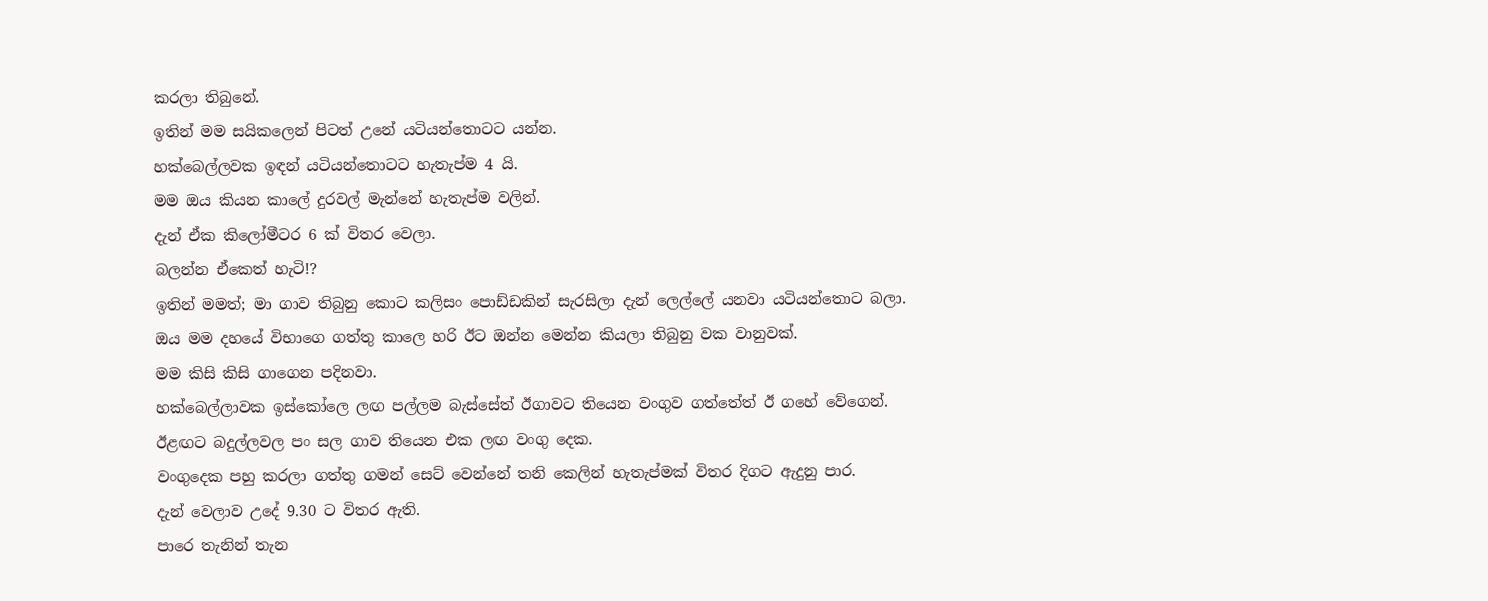කරලා තිබුනේ.
ඉතින් මම සයිකලෙන් පිටත් උනේ යටියන්තොටට යන්න.
හක්බෙල්ලවක ඉඳන් යටියන්තොටට හැතැප්ම 4 යි.
මම ඔය කියන කාලේ දුරවල් මැන්නේ හැතැප්ම වලින්.
දැන් ඒක කිලෝමීටර 6 ක් විතර වෙලා.
බලන්න ඒකෙත් හැටි!?
ඉතින් මමත්; මා ගාව තිබුනු කොට කලිසං පොඩ්ඩකින් සැරසිලා දැන් ලෙල්ලේ යනවා යටියන්තොට බලා.
ඔය මම දහයේ විභාගෙ ගත්තු කාලෙ හරි ඊට ඔන්න මෙන්න කියලා තිබුනු වක වානුවක්.
මම කිසි කිසි ගාගෙන පදිනවා.
හක්බෙල්ලාවක ඉස්කෝලෙ ලඟ පල්ලම බැස්සේත් ඊගාවට තියෙන වංගුව ගත්තේත් ඊ ගහේ වේගෙන්.
ඊළඟට බදුල්ලවල පං සල ගාව තියෙන එක ලඟ වංගු දෙක.
වංගුදෙක පහු කරලා ගත්තු ගමන් සෙට් වෙන්නේ තනි කෙලින් හැතැප්මක් විතර දිගට ඇදුනු පාර.
දැන් වෙලාව උදේ 9.30 ට විතර ඇති.
පාරෙ තැනින් තැන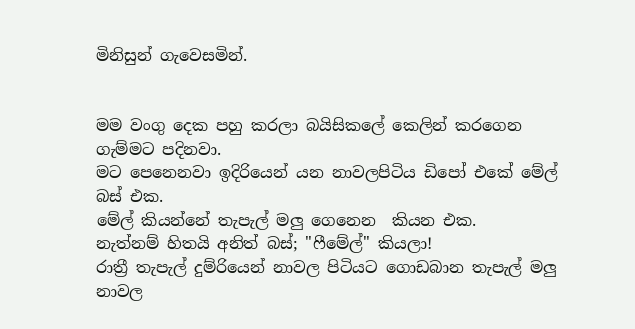මිනිසුන් ගැවෙසමින්.


මම වංගු දෙක පහු කරලා බයිසිකලේ කෙලින් කරගෙන ගැම්මට පදිනවා.
මට පෙනෙනවා ඉදිරියෙන් යන නාවලපිටිය ඩිපෝ එකේ මේල් බස් එක.
මේල් කියන්නේ තැපැල් මලු ගෙනෙන  කියන එක.
නැත්නම් හිතයි අනිත් බස්; "ෆීමේල්" කියලා!
රාත්‍රී තැපැල් දුම්රියෙන් නාවල පිටියට ගොඩබාන තැපැල් මලු නාවල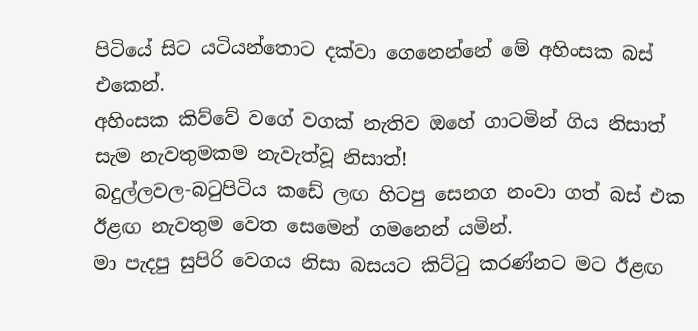පිටියේ සිට යටියන්තොට දක්වා ගෙනෙන්නේ මේ අහිංසක බස් එකෙන්.
අහිංසක කිව්වේ වගේ වගක් නැතිව ඔහේ ගාටමින් ගිය නිසාත් සැම නැවතුමකම නැවැත්වූ නිසාත්!
බදුල්ලවල-බටුපිටිය කඩේ ලඟ හිටපු සෙනග නංවා ගත් බස් එක ඊළඟ නැවතුම වෙත සෙමෙන් ගමනෙන් යමින්.
මා පැදපු සුපිරි වෙගය නිසා බසයට කිට්ටු කරණ්නට මට ඊළඟ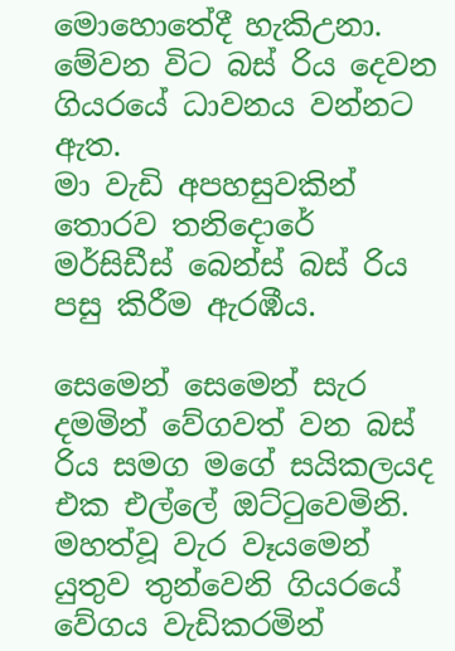මොහොතේදී හැකිඋනා.
මේවන විට බස් රිය දෙවන ගියරයේ ධාවනය වන්නට ඇත.
මා වැඩි අපහසුවකින් තොරව තනිදොරේ මර්සිඩීස් බෙන්ස් බස් රිය පසු කිරීම ඇරඹීය.

සෙමෙන් සෙමෙන් සැර දමමින් වේගවත් වන බස් රිය සමග මගේ සයිකලයද එක එල්ලේ ඔට්ටුවෙමිනි.
මහත්වූ වැර වෑයමෙන් යුතුව තුන්වෙනි ගියරයේ වේගය වැඩිකරමින්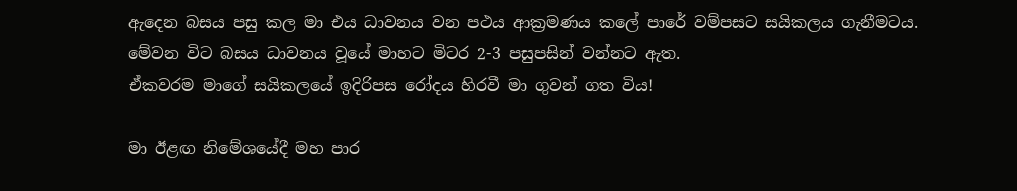ඇදෙන බසය පසු කල මා එය ධාවනය වන පථය ආක්‍රමණය කලේ පාරේ වම්පසට සයිකලය ගැනීමටය.
මේවන විට බසය ධාවනය වූයේ මාහට මිටර 2-3 පසුපසින් වන්නට ඇත.
ඒකවරම මාගේ සයිකලයේ ඉදිරිපස රෝදය හිරවී මා ගුවන් ගත විය!

මා ඊළඟ නිමේශයේදී මහ පාර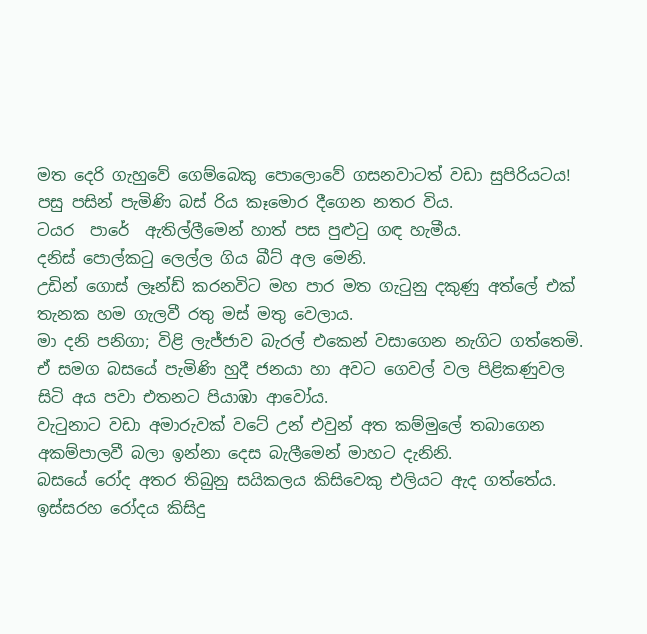මත දෙරි ගැහුවේ ගෙම්බෙකු පොලොවේ ගසනවාටත් වඩා සුපිරියටය!
පසු පසින් පැමිණි බස් රිය කෑමොර දීගෙන නතර විය.
ටයර  පාරේ  ඇතිල්ලීමෙන් හාත් පස පුළුටු ගඳ හැමීය.
දනිස් පොල්කටු ලෙල්ල ගිය බීට් අල මෙනි.
උඩින් ගොස් ලෑන්ඩ් කරනවිට මහ පාර මත ගැටුනු දකුණු අත්ලේ එක් තැනක හම ගැලවී රතු මස් මතු වෙලාය.
මා දනි පනිගා; විළි ලැජ්ජාව බැරල් එකෙන් වසාගෙන නැගිට ගත්තෙමි.
ඒ සමග බසයේ පැමිණි හුදී ජනයා හා අවට ගෙවල් වල පිළිකණුවල සිටි අය පවා එතනට පියාඹා ආවෝය.
වැටුනාට වඩා අමාරුවක් වටේ උන් එවුන් අත කම්මුලේ තබාගෙන අකම්පාලවී බලා ඉන්නා දෙස බැලීමෙන් මාහට දැනිනි.
බසයේ රෝද අතර තිබුනු සයිකලය කිසිවෙකු එලියට ඇද ගත්තේය.
ඉස්සරහ රෝදය කිසිදු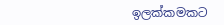ඉලක්කමකට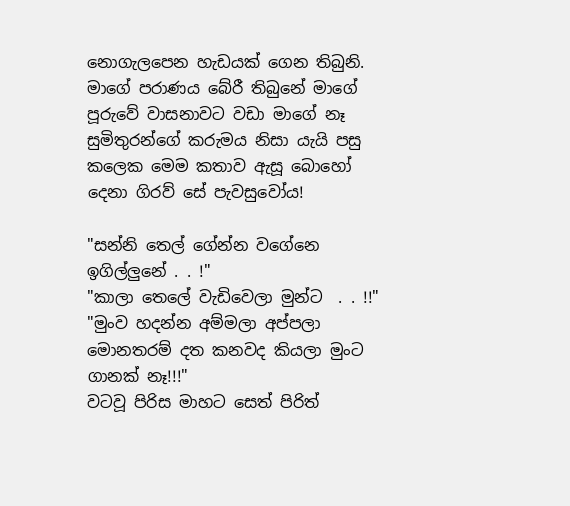නොගැලපෙන හැඩයක් ගෙන තිබුනි.
මාගේ පරාණය බේරී තිබුනේ මාගේ පූරුවේ වාසනාවට වඩා මාගේ නෑ සුමිතුරන්ගේ කරුමය නිසා යැයි පසු කලෙක මෙම කතාව ඇසූ බොහෝ දෙනා ගිරව් සේ පැවසුවෝය!

"සන්නි තෙල් ගේන්න වගේනෙ ඉගිල්ලුනේ . . !"
"කාලා තෙලේ වැඩිවෙලා මුන්ට  . . !!"
"මුංව හදන්න අම්මලා අප්පලා මොනතරම් දත කනවද කියලා මුංට ගානක් නෑ!!!"
වටවූ පිරිස මාහට සෙත් පිරිත්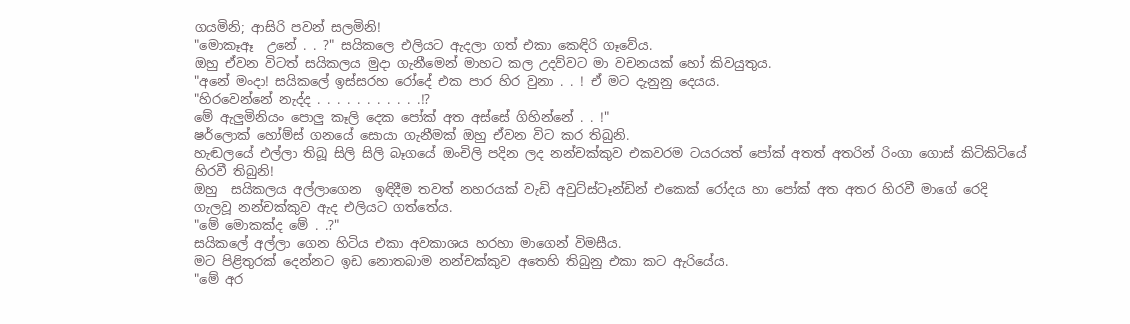ගයමිනි; ආසිරි පවන් සලමිනි!
"මොකෑඈ  උනේ . . ?" සයිකලෙ එලියට ඇදලා ගත් එකා කෙඳිරි ගෑවේය.
ඔහු ඒවන විටත් සයිකලය මුදා ගැනීමෙන් මාහට කල උදව්වට මා වචනයක් හෝ කිවයුතුය.
"අනේ මංදා! සයිකලේ ඉස්සරහ රෝදේ එක පාර හිර වුනා . . ! ඒ මට දැනුනු දෙයය.
"හිරවෙන්නේ නැද්ද . . . . . . . . . . .!?
මේ ඇලුමිනියං පොලු කෑලි දෙක පෝක් අත අස්සේ ගිහින්නේ . . !"
ෂර්ලොක් හෝම්ස් ගනයේ සොයා ගැනීමක් ඔහු ඒවන විට කර තිබුනි.
හැඬලයේ එල්ලා තිබූ සිලි සිලි බෑගයේ ඔංචිලි පදින ලද නන්චක්කුව එකවරම ටයරයත් පෝක් අතත් අතරින් රිංගා ගොස් කිටිකිටියේ හිරවී තිබුනි!
ඔහු  සයිකලය අල්ලාගෙන  ඉඳිදීම තවත් නහරයක් වැඩි අවුට්ස්ටෑන්ඩින් එකෙක් රෝදය හා පෝක් අත අතර හිරවී මාගේ රෙදි ගැලවූ නන්චක්කුව ඇද එලියට ගත්තේය.
"මේ මොකක්ද මේ . .?"
සයිකලේ අල්ලා ගෙන හිටිය එකා අවකාශය හරහා මාගෙන් විමසීය.
මට පිළිතුරක් දෙන්නට ඉඩ නොතබාම නන්චක්කුව අතෙහි තිබුනු එකා කට ඇරියේය.
"මේ අර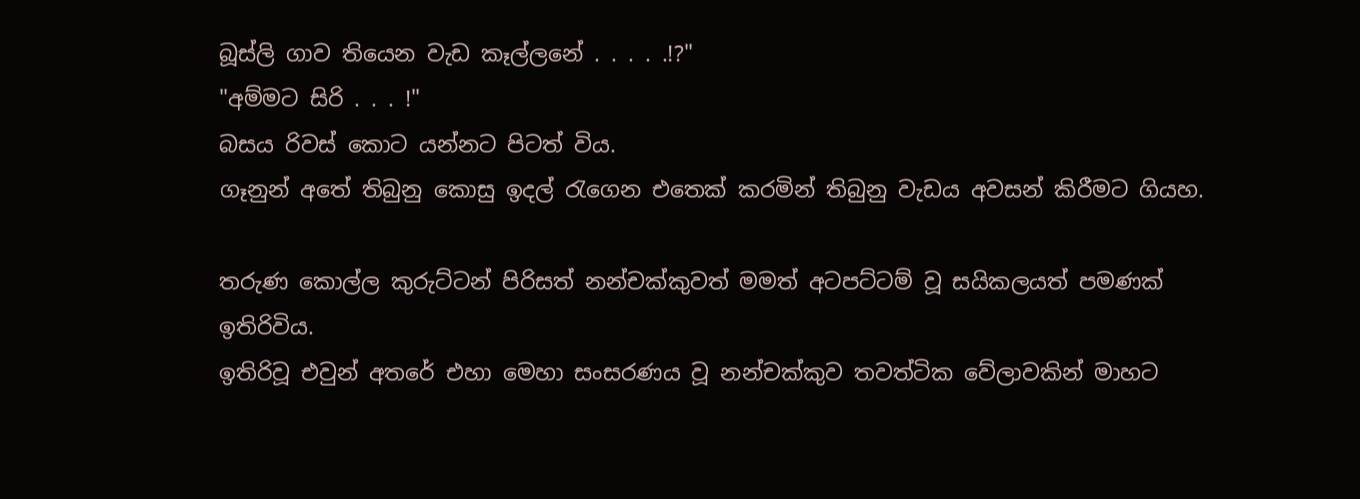බූස්ලි ගාව තියෙන වැඩ කෑල්ලනේ . . . . .!?"
"අම්මට සිරි . . . !"
බසය රිවස් කොට යන්නට පිටත් විය.
ගෑනුන් අතේ තිබුනු කොසු ඉදල් රැගෙන එතෙක් කරමින් තිබුනු වැඩය අවසන් කිරීමට ගියහ.

තරුණ කොල්ල කුරුට්ටන් පිරිසත් නන්චක්කුවත් මමත් අටපට්ටම් වූ සයිකලයත් පමණක් ඉතිරිවිය.
ඉතිරිවූ එවුන් අතරේ එහා මෙහා සංසරණය වූ නන්චක්කුව තවත්ටික වේලාවකින් මාහට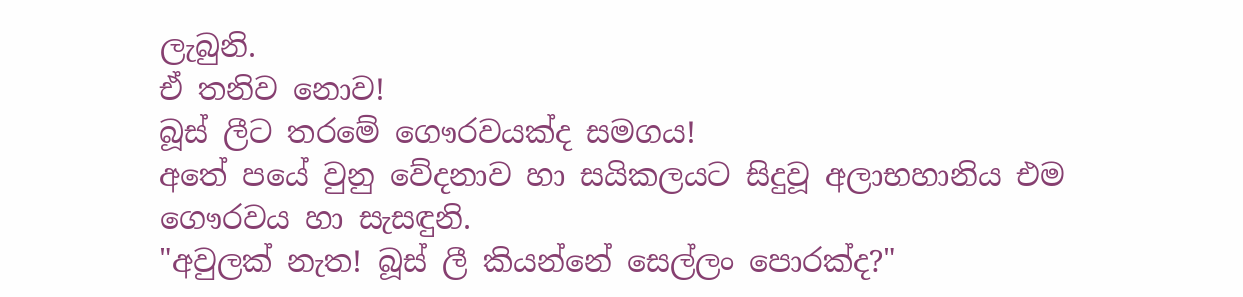ලැබුනි.
ඒ තනිව නොව!
බූස් ලීට තරමේ ගෞරවයක්ද සමගය!
අතේ පයේ වුනු වේදනාව හා සයිකලයට සිදුවූ අලාභහානිය එම ගෞරවය හා සැසඳුනි.
"අවුලක් නැත! බූස් ලී කියන්නේ සෙල්ලං පොරක්ද?"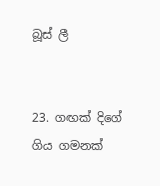බූස් ලී


23. ගඟක් දිගේ ගිය ගමනක්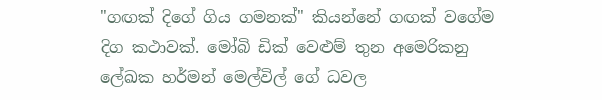"ගඟක් දිගේ ගිය ගමනක්" කියන්නේ ගඟක් වගේම දිග කථාවක්. මෝබි ඩික් වෙළුම් තුන අමෙරිකනු ලේඛක හර්මන් මෙල්විල් ගේ ධවල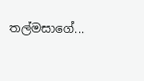තල්මසාගේ...